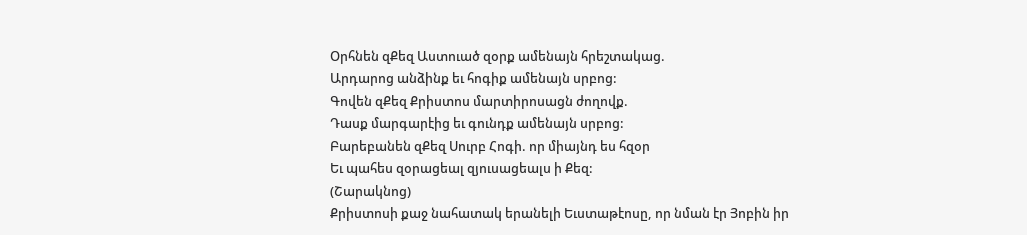Օրհնեն զՔեզ Աստուած զօրք ամենայն հրեշտակաց.
Արդարոց անձինք եւ հոգիք ամենայն սրբոց:
Գովեն զՔեզ Քրիստոս մարտիրոսացն ժողովք.
Դասք մարգարէից եւ գունդք ամենայն սրբոց:
Բարեբանեն զՔեզ Սուրբ Հոգի. որ միայնդ ես հզօր
Եւ պահես զօրացեալ զյուսացեալս ի Քեզ:
(Շարակնոց)
Քրիստոսի քաջ նահատակ երանելի Եւստաթէոսը, որ նման էր Յոբին իր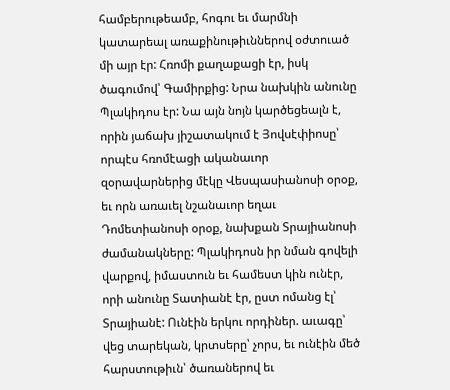համբերութեամբ, հոգու եւ մարմնի կատարեալ առաքինութիւններով օժտուած մի այր էր: Հռոմի քաղաքացի էր, իսկ ծագումով՝ Գամիրքից: Նրա նախկին անունը Պլակիդոս էր: Նա այն նոյն կարծեցեալն է, որին յաճախ յիշատակում է Յովսէփիոսը՝ որպէս հռոմէացի ականաւոր զօրավարներից մէկը Վեսպասիանոսի օրօք, եւ որն առաւել նշանաւոր եղաւ Դոմետիանոսի օրօք, նախքան Տրայիանոսի ժամանակները: Պլակիդոսն իր նման գովելի վարքով, իմաստուն եւ համեստ կին ունէր, որի անունը Տատիանէ էր, ըստ ոմանց էլ՝ Տրայիանէ: Ունէին երկու որդիներ. աւագը՝ վեց տարեկան, կրտսերը՝ չորս, եւ ունէին մեծ հարստութիւն՝ ծառաներով եւ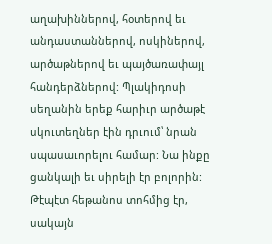աղախիններով, հօտերով եւ անդաստաններով, ոսկիներով, արծաթներով եւ պայծառափայլ հանդերձներով: Պլակիդոսի սեղանին երեք հարիւր արծաթէ սկուտեղներ էին դրւում՝ նրան սպասաւորելու համար: Նա ինքը ցանկալի եւ սիրելի էր բոլորին: Թէպէտ հեթանոս տոհմից էր, սակայն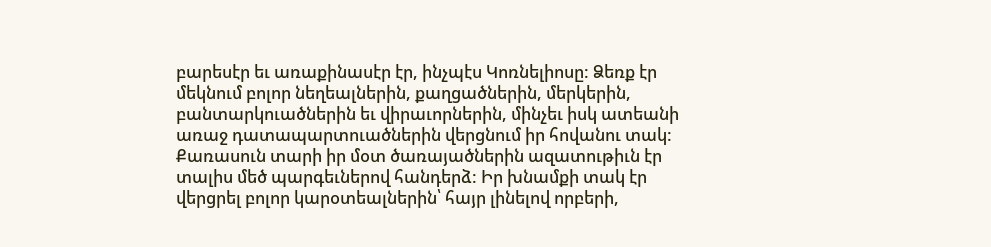բարեսէր եւ առաքինասէր էր, ինչպէս Կոռնելիոսը: Ձեռք էր մեկնում բոլոր նեղեալներին, քաղցածներին, մերկերին, բանտարկուածներին եւ վիրաւորներին, մինչեւ իսկ ատեանի առաջ դատապարտուածներին վերցնում իր հովանու տակ: Քառասուն տարի իր մօտ ծառայածներին ազատութիւն էր տալիս մեծ պարգեւներով հանդերձ: Իր խնամքի տակ էր վերցրել բոլոր կարօտեալներին՝ հայր լինելով որբերի,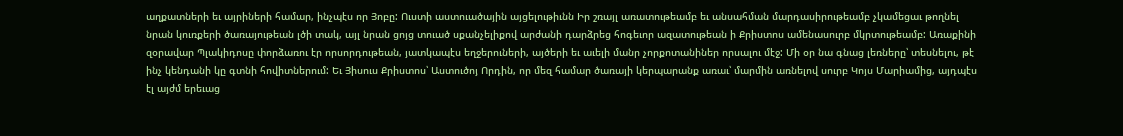աղքատների եւ այրիների համար, ինչպէս որ Յոբը: Ուստի աստուածային այցելութիւնն Իր շռայլ առատութեամբ եւ անսահման մարդասիրութեամբ չկամեցաւ թողնել նրան կուռքերի ծառայութեան լծի տակ, այլ նրան ցոյց տուած սքանչելիքով արժանի դարձրեց հոգեւոր ազատութեան ի Քրիստոս ամենասուրբ մկրտութեամբ: Առաքինի զօրավար Պլակիդոսը փորձառու էր որսորդութեան, յատկապէս եղջերուների, այծերի եւ աւելի մանր չորքոտանիներ որսալու մէջ: Մի օր նա գնաց լեռները՝ տեսնելու, թէ ինչ կենդանի կը գտնի հովիտներում: Եւ Յիսուս Քրիստոս՝ Աստուծոյ Որդին, որ մեզ համար ծառայի կերպարանք առաւ՝ մարմին առնելով սուրբ Կոյս Մարիամից, այդպէս էլ այժմ երեւաց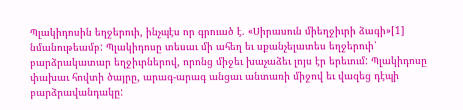Պլակիդոսին եղջերուի, ինչպէս որ գրուած է. «Սիրասուն միեղջիւրի ձագի»[1] նմանութեամբ: Պլակիդոսը տեսաւ մի ահեղ եւ սքանչելատես եղջերուի՝ բարձրակատար եղջիւրներով, որոնց միջեւ խաչաձեւ լոյս էր երեւում: Պլակիդոսը փախաւ հովտի ծայրը, արագ-արագ անցաւ անտառի միջով եւ վազեց դէպի բարձրավանդակը: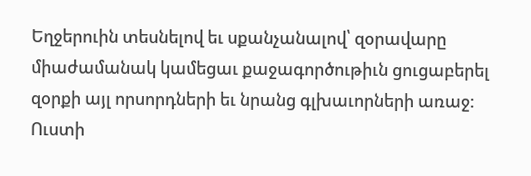Եղջերուին տեսնելով եւ սքանչանալով՝ զօրավարը միաժամանակ կամեցաւ քաջագործութիւն ցուցաբերել զօրքի այլ որսորդների եւ նրանց գլխաւորների առաջ: Ուստի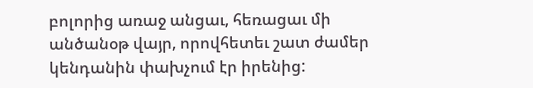բոլորից առաջ անցաւ, հեռացաւ մի անծանօթ վայր, որովհետեւ շատ ժամեր կենդանին փախչում էր իրենից: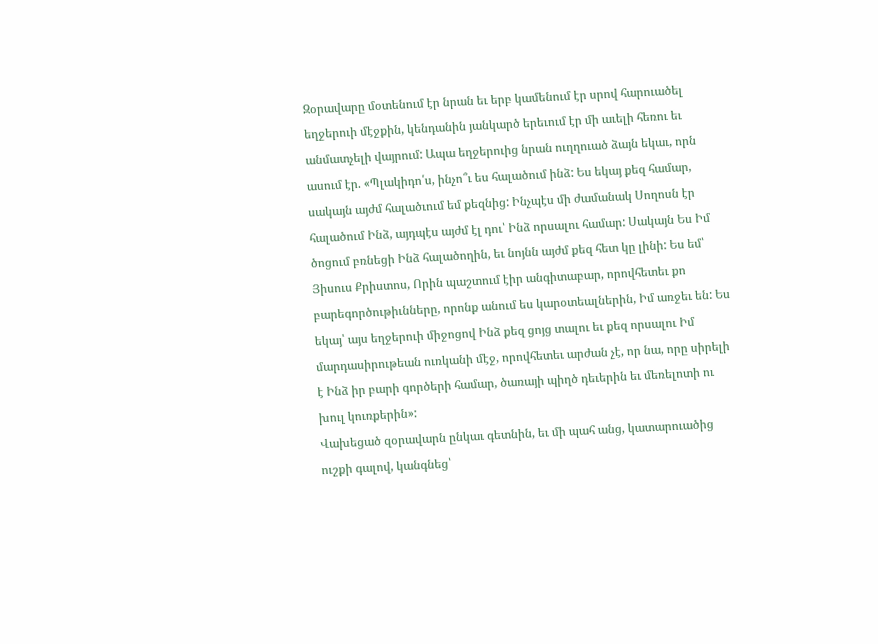Զօրավարը մօտենում էր նրան եւ երբ կամենում էր սրով հարուածել եղջերուի մէջքին, կենդանին յանկարծ երեւում էր մի աւելի հեռու եւ անմատչելի վայրում: Ապա եղջերուից նրան ուղղուած ձայն եկաւ, որն ասում էր. «Պլակիդո՛ս, ինչո՞ւ ես հալածում ինձ: Ես եկայ քեզ համար, սակայն այժմ հալածւում եմ քեզնից: Ինչպէս մի ժամանակ Սողոսն էր հալածում Ինձ, այդպէս այժմ էլ դու՝ Ինձ որսալու համար: Սակայն Ես Իմ ծոցում բռնեցի Ինձ հալածողին, եւ նոյնն այժմ քեզ հետ կը լինի: Ես եմ՝ Յիսուս Քրիստոս, Որին պաշտում էիր անգիտաբար, որովհետեւ քո բարեգործութիւնները, որոնք անում ես կարօտեալներին, Իմ առջեւ են: Ես եկայ՝ այս եղջերուի միջոցով Ինձ քեզ ցոյց տալու եւ քեզ որսալու Իմ մարդասիրութեան ուռկանի մէջ, որովհետեւ արժան չէ, որ նա, որը սիրելի է Ինձ իր բարի գործերի համար, ծառայի պիղծ դեւերին եւ մեռելոտի ու խուլ կուռքերին»:
Վախեցած զօրավարն ընկաւ գետնին, եւ մի պահ անց, կատարուածից ուշքի գալով, կանգնեց՝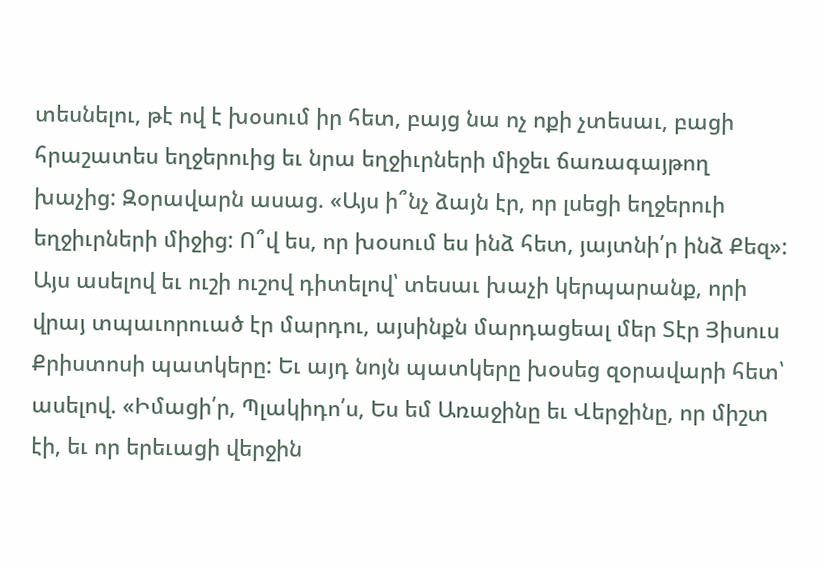տեսնելու, թէ ով է խօսում իր հետ, բայց նա ոչ ոքի չտեսաւ, բացի հրաշատես եղջերուից եւ նրա եղջիւրների միջեւ ճառագայթող խաչից: Զօրավարն ասաց. «Այս ի՞նչ ձայն էր, որ լսեցի եղջերուի եղջիւրների միջից: Ո՞վ ես, որ խօսում ես ինձ հետ, յայտնի՛ր ինձ Քեզ»: Այս ասելով եւ ուշի ուշով դիտելով՝ տեսաւ խաչի կերպարանք, որի վրայ տպաւորուած էր մարդու, այսինքն մարդացեալ մեր Տէր Յիսուս Քրիստոսի պատկերը: Եւ այդ նոյն պատկերը խօսեց զօրավարի հետ՝ ասելով. «Իմացի՛ր, Պլակիդո՛ս, Ես եմ Առաջինը եւ Վերջինը, որ միշտ էի, եւ որ երեւացի վերջին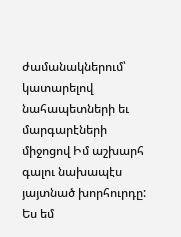ժամանակներում՝ կատարելով նահապետների եւ մարգարէների միջոցով Իմ աշխարհ գալու նախապէս յայտնած խորհուրդը: Ես եմ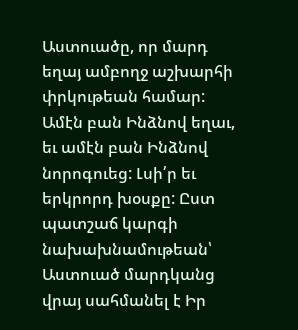Աստուածը, որ մարդ եղայ ամբողջ աշխարհի փրկութեան համար: Ամէն բան Ինձնով եղաւ, եւ ամէն բան Ինձնով նորոգուեց: Լսի՛ր եւ երկրորդ խօսքը: Ըստ պատշաճ կարգի նախախնամութեան՝ Աստուած մարդկանց վրայ սահմանել է Իր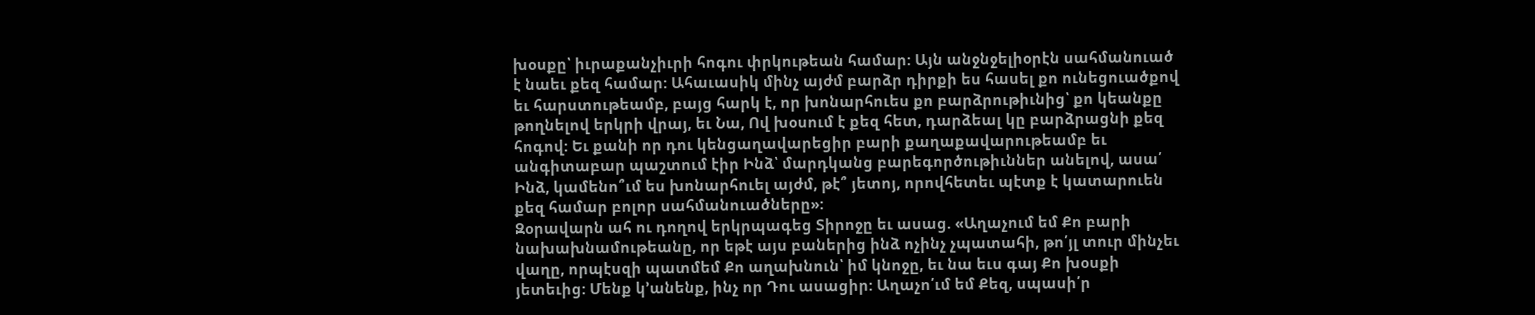խօսքը՝ իւրաքանչիւրի հոգու փրկութեան համար: Այն անջնջելիօրէն սահմանուած է նաեւ քեզ համար: Ահաւասիկ մինչ այժմ բարձր դիրքի ես հասել քո ունեցուածքով եւ հարստութեամբ, բայց հարկ է, որ խոնարհուես քո բարձրութիւնից՝ քո կեանքը թողնելով երկրի վրայ, եւ Նա, Ով խօսում է քեզ հետ, դարձեալ կը բարձրացնի քեզ հոգով: Եւ քանի որ դու կենցաղավարեցիր բարի քաղաքավարութեամբ եւ անգիտաբար պաշտում էիր Ինձ՝ մարդկանց բարեգործութիւններ անելով, ասա՛ Ինձ, կամենո՞ւմ ես խոնարհուել այժմ, թէ՞ յետոյ, որովհետեւ պէտք է կատարուեն քեզ համար բոլոր սահմանուածները»:
Զօրավարն ահ ու դողով երկրպագեց Տիրոջը եւ ասաց. «Աղաչում եմ Քո բարի նախախնամութեանը, որ եթէ այս բաներից ինձ ոչինչ չպատահի, թո՛յլ տուր մինչեւ վաղը, որպէսզի պատմեմ Քո աղախնուն՝ իմ կնոջը, եւ նա եւս գայ Քո խօսքի յետեւից: Մենք կ՚անենք, ինչ որ Դու ասացիր: Աղաչո՛ւմ եմ Քեզ, սպասի՛ր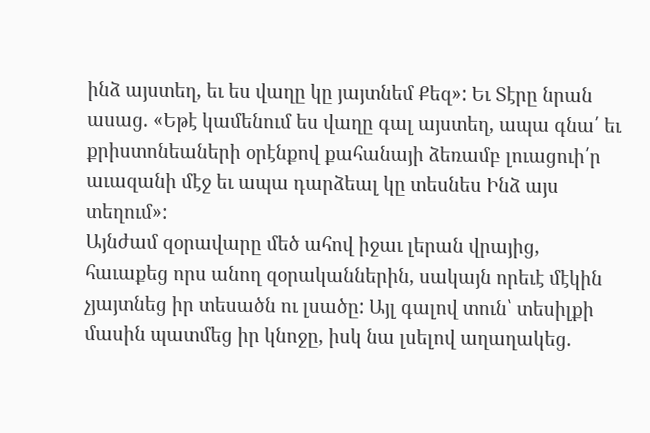ինձ այստեղ, եւ ես վաղը կը յայտնեմ Քեզ»: Եւ Տէրը նրան ասաց. «Եթէ կամենում ես վաղը գալ այստեղ, ապա գնա՛ եւ քրիստոնեաների օրէնքով քահանայի ձեռամբ լուացուի՛ր աւազանի մէջ եւ ապա դարձեալ կը տեսնես Ինձ այս տեղում»:
Այնժամ զօրավարը մեծ ահով իջաւ լերան վրայից, հաւաքեց որս անող զօրականներին, սակայն որեւէ մէկին չյայտնեց իր տեսածն ու լսածը: Այլ գալով տուն՝ տեսիլքի մասին պատմեց իր կնոջը, իսկ նա լսելով աղաղակեց.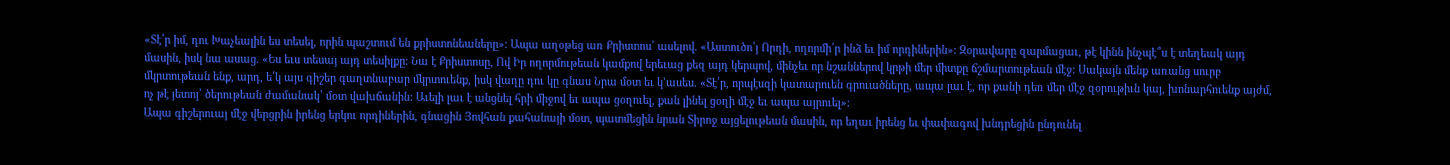«Տէ՛ր իմ, դու Խաչեալին ես տեսել, որին պաշտում են քրիստոնեաները»: Ապա աղօթեց առ Քրիստոս՝ ասելով. «Աստուծո՛յ Որդի, ողորմի՛ր ինձ եւ իմ որդիներին»: Զօրավարը զարմացաւ, թէ կինն ինչպէ՞ս է տեղեակ այդ մասին, իսկ նա ասաց. «Ես եւս տեսայ այդ տեսիլքը: Նա է Քրիստոսը, Ով Իր ողորմութեան կամքով երեւաց քեզ այդ կերպով, մինչեւ որ նշաններով կրթի մեր միտքը ճշմարտութեան մէջ: Սակայն մենք առանց սուրբ մկրտութեան ենք, արդ, ե՛կ այս գիշեր գաղտնաբար մկրտուենք, իսկ վաղը դու կը գնաս Նրա մօտ եւ կ՚ասես. «Տէ՛ր, որպէսզի կատարուեն գրուածները, ապա լաւ է, որ քանի դեռ մեր մէջ զօրութիւն կայ, խոնարհուենք այժմ, ոչ թէ յետոյ՝ ծերութեան ժամանակ՝ մօտ վախճանին: Աւելի լաւ է անցնել հրի միջով եւ ապա ցօղուել, քան լինել ցօղի մէջ եւ ապա այրուել»:
Ապա գիշերուայ մէջ վերցրին իրենց երկու որդիներին, գնացին Յովհան քահանայի մօտ, պատմեցին նրան Տիրոջ այցելութեան մասին, որ եղաւ իրենց եւ փափագով խնդրեցին ընդունել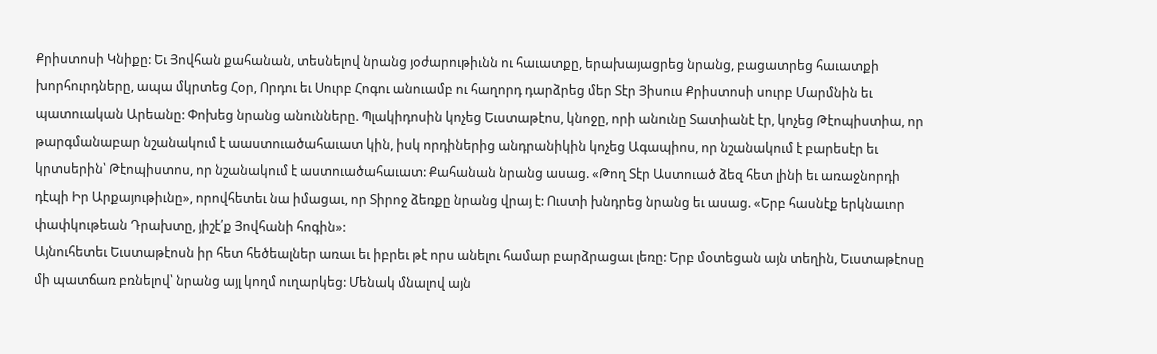Քրիստոսի Կնիքը: Եւ Յովհան քահանան, տեսնելով նրանց յօժարութիւնն ու հաւատքը, երախայացրեց նրանց, բացատրեց հաւատքի խորհուրդները, ապա մկրտեց Հօր, Որդու եւ Սուրբ Հոգու անուամբ ու հաղորդ դարձրեց մեր Տէր Յիսուս Քրիստոսի սուրբ Մարմնին եւ պատուական Արեանը: Փոխեց նրանց անունները. Պլակիդոսին կոչեց Եւստաթէոս, կնոջը, որի անունը Տատիանէ էր, կոչեց Թէոպիստիա, որ թարգմանաբար նշանակում է աաստուածահաւատ կին, իսկ որդիներից անդրանիկին կոչեց Ագապիոս, որ նշանակում է բարեսէր եւ կրտսերին՝ Թէոպիստոս, որ նշանակում է աստուածահաւատ: Քահանան նրանց ասաց. «Թող Տէր Աստուած ձեզ հետ լինի եւ առաջնորդի դէպի Իր Արքայութիւնը», որովհետեւ նա իմացաւ, որ Տիրոջ ձեռքը նրանց վրայ է: Ուստի խնդրեց նրանց եւ ասաց. «Երբ հասնէք երկնաւոր փափկութեան Դրախտը, յիշէ՛ք Յովհանի հոգին»:
Այնուհետեւ Եւստաթէոսն իր հետ հեծեալներ առաւ եւ իբրեւ թէ որս անելու համար բարձրացաւ լեռը: Երբ մօտեցան այն տեղին, Եւստաթէոսը մի պատճառ բռնելով՝ նրանց այլ կողմ ուղարկեց: Մենակ մնալով այն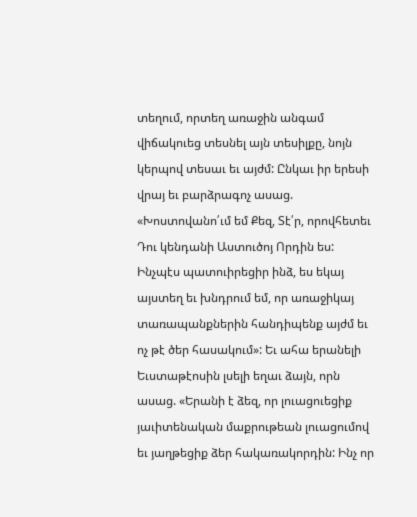տեղում, որտեղ առաջին անգամ վիճակուեց տեսնել այն տեսիլքը, նոյն կերպով տեսաւ եւ այժմ: Ընկաւ իր երեսի վրայ եւ բարձրագոչ ասաց. «Խոստովանո՛ւմ եմ Քեզ, Տէ՛ր, որովհետեւ Դու կենդանի Աստուծոյ Որդին ես: Ինչպէս պատուիրեցիր ինձ, ես եկայ այստեղ եւ խնդրում եմ, որ առաջիկայ տառապանքներին հանդիպենք այժմ եւ ոչ թէ ծեր հասակում»: Եւ ահա երանելի Եւստաթէոսին լսելի եղաւ ձայն, որն ասաց. «Երանի է ձեզ, որ լուացուեցիք յաւիտենական մաքրութեան լուացումով եւ յաղթեցիք ձեր հակառակորդին: Ինչ որ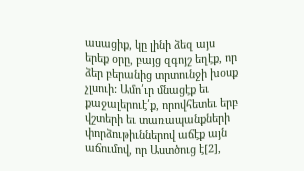ասացիք, կը լինի ձեզ այս երեք օրը, բայց զգոյշ եղէք, որ ձեր բերանից տրտունջի խօսք չլսուի: Ամո՛ւր մնացէք եւ քաջալերուէ՛ք, որովհետեւ երբ վշտերի եւ տառապանքների փորձութիւններով աճէք այն աճումով, որ Աստծուց է[2],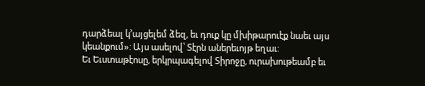դարձեալ կ՚այցելեմ ձեզ, եւ դուք կը մխիթարուէք նաեւ այս կեանքում»: Այս ասելով՝ Տէրն աներեւոյթ եղաւ:
Եւ Եւստաթէոսը, երկրպագելով Տիրոջը, ուրախութեամբ եւ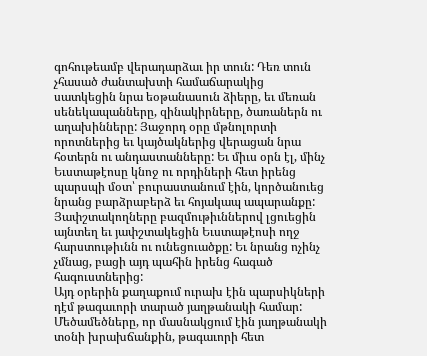գոհութեամբ վերադարձաւ իր տուն: Դեռ տուն չհասած ժանտախտի համաճարակից սատկեցին նրա եօթանասուն ձիերը, եւ մեռան սենեկապանները, զինակիրները, ծառաներն ու աղախինները: Յաջորդ օրը մթնոլորտի որոտներից եւ կայծակներից վերացան նրա հօտերն ու անդաստանները: Եւ միւս օրն էլ, մինչ Եւստաթէոսը կնոջ ու որդիների հետ իրենց պարսպի մօտ՝ բուրաստանում էին, կործանուեց նրանց բարձրաբերձ եւ հոյակապ ապարանքը: Յափշտակողները բազմութիւններով լցուեցին այնտեղ եւ յափշտակեցին Եւստաթէոսի ողջ հարստութիւնն ու ունեցուածքը: Եւ նրանց ոչինչ չմնաց, բացի այդ պահին իրենց հագած հագուստներից:
Այդ օրերին քաղաքում ուրախ էին պարսիկների դէմ թագաւորի տարած յաղթանակի համար: Մեծամեծները, որ մասնակցում էին յաղթանակի տօնի խրախճանքին, թագաւորի հետ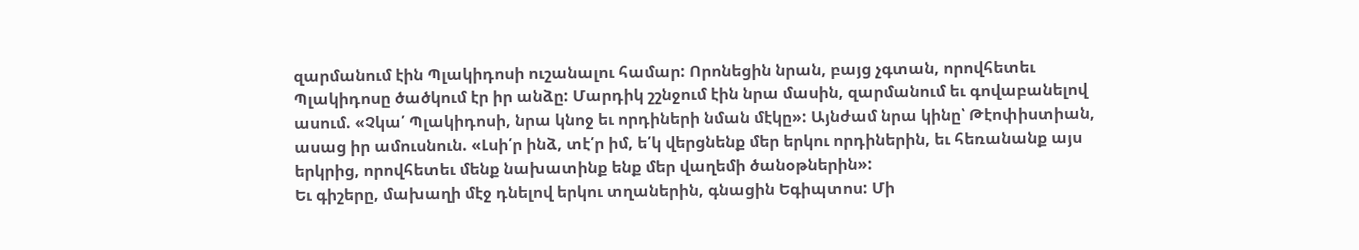զարմանում էին Պլակիդոսի ուշանալու համար: Որոնեցին նրան, բայց չգտան, որովհետեւ Պլակիդոսը ծածկում էր իր անձը: Մարդիկ շշնջում էին նրա մասին, զարմանում եւ գովաբանելով ասում. «Չկա՛ Պլակիդոսի, նրա կնոջ եւ որդիների նման մէկը»: Այնժամ նրա կինը՝ Թէոփիստիան, ասաց իր ամուսնուն. «Լսի՛ր ինձ, տէ՛ր իմ, ե՛կ վերցնենք մեր երկու որդիներին, եւ հեռանանք այս երկրից, որովհետեւ մենք նախատինք ենք մեր վաղեմի ծանօթներին»:
Եւ գիշերը, մախաղի մէջ դնելով երկու տղաներին, գնացին Եգիպտոս: Մի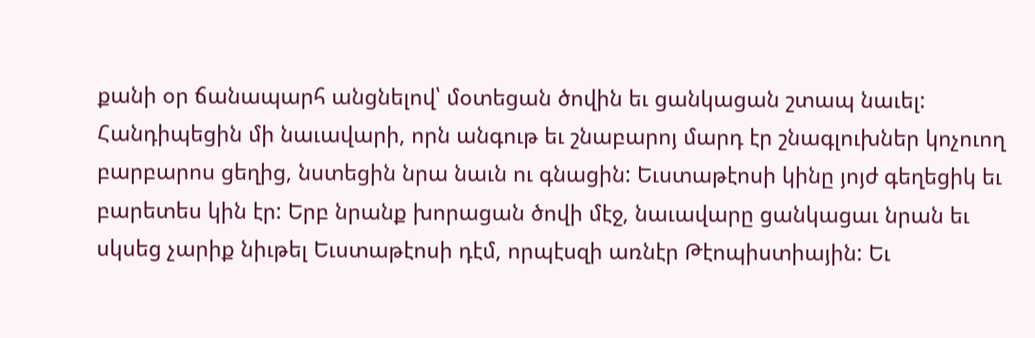քանի օր ճանապարհ անցնելով՝ մօտեցան ծովին եւ ցանկացան շտապ նաւել: Հանդիպեցին մի նաւավարի, որն անգութ եւ շնաբարոյ մարդ էր շնագլուխներ կոչուող բարբարոս ցեղից, նստեցին նրա նաւն ու գնացին: Եւստաթէոսի կինը յոյժ գեղեցիկ եւ բարետես կին էր: Երբ նրանք խորացան ծովի մէջ, նաւավարը ցանկացաւ նրան եւ սկսեց չարիք նիւթել Եւստաթէոսի դէմ, որպէսզի առնէր Թէոպիստիային: Եւ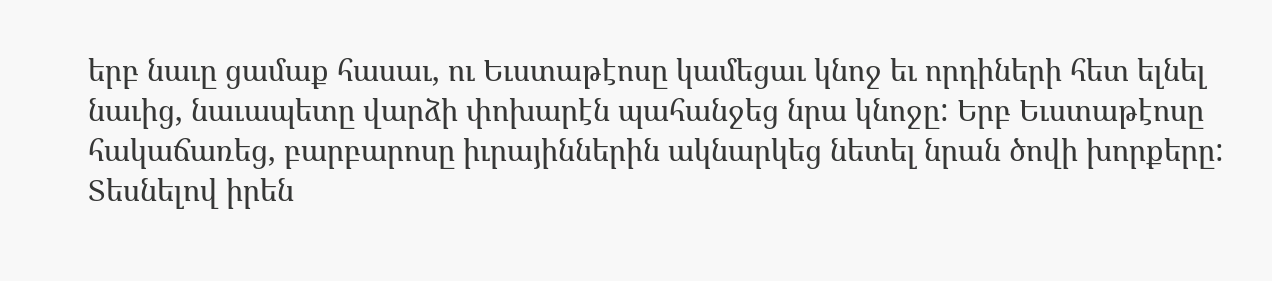երբ նաւը ցամաք հասաւ, ու Եւստաթէոսը կամեցաւ կնոջ եւ որդիների հետ ելնել նաւից, նաւապետը վարձի փոխարէն պահանջեց նրա կնոջը: Երբ Եւստաթէոսը հակաճառեց, բարբարոսը իւրայիններին ակնարկեց նետել նրան ծովի խորքերը: Տեսնելով իրեն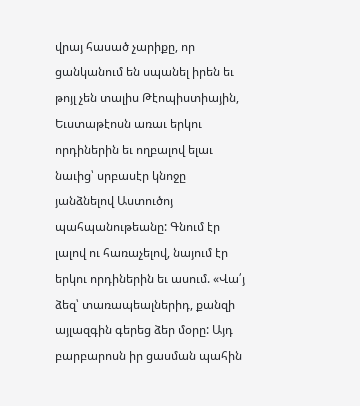վրայ հասած չարիքը, որ ցանկանում են սպանել իրեն եւ թոյլ չեն տալիս Թէոպիստիային, Եւստաթէոսն առաւ երկու որդիներին եւ ողբալով ելաւ նաւից՝ սրբասէր կնոջը յանձնելով Աստուծոյ պահպանութեանը: Գնում էր լալով ու հառաչելով, նայում էր երկու որդիներին եւ ասում. «Վա՛յ ձեզ՝ տառապեալներիդ, քանզի այլազգին գերեց ձեր մօրը: Այդ բարբարոսն իր ցասման պահին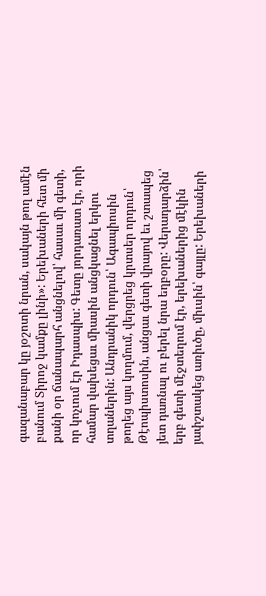գազանաբար կը յօշոտի նրան, սակայն թող ամէն բանում Տիրոջ կամքը լինի»: Երեխաների հետ մի քանի օր ճանապարհ անցնելով՝ հասաւ մի գետի, որ կոչւում էր Իդասպիս: Գետը յորդառատ էր, որի համար վախեցաւ միասին անցկացնել երկու տղաներին: Անդրանիկ որդուն՝ Ագապիոսին թողեց այս կողմում, վերցրեց կրտսեր որդուն՝ Թէոպիստոսին, անցաւ գետի վրայով եւ շտապեց յետ դառնալ ու բերել նրա եղբօրը: Վերադարձին՝ երբ գետի մէջտեղում էր, երեխաներից մէկին յափշտակեց առիւծը, միւսին՝ գայլը: Երեխաների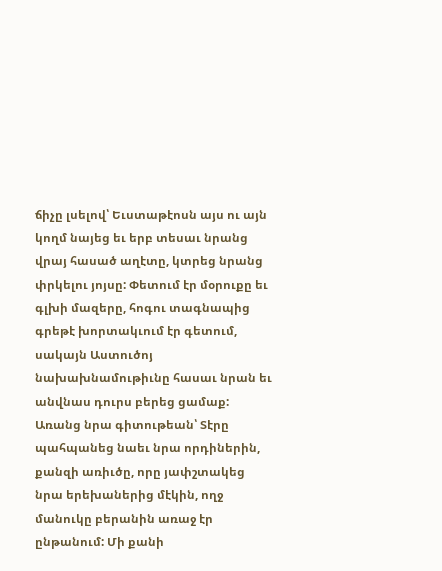ճիչը լսելով՝ Եւստաթէոսն այս ու այն կողմ նայեց եւ երբ տեսաւ նրանց վրայ հասած աղէտը, կտրեց նրանց փրկելու յոյսը: Փետում էր մօրուքը եւ գլխի մազերը, հոգու տագնապից գրեթէ խորտակւում էր գետում, սակայն Աստուծոյ նախախնամութիւնը հասաւ նրան եւ անվնաս դուրս բերեց ցամաք: Առանց նրա գիտութեան՝ Տէրը պահպանեց նաեւ նրա որդիներին, քանզի առիւծը, որը յափշտակեց նրա երեխաներից մէկին, ողջ մանուկը բերանին առաջ էր ընթանում: Մի քանի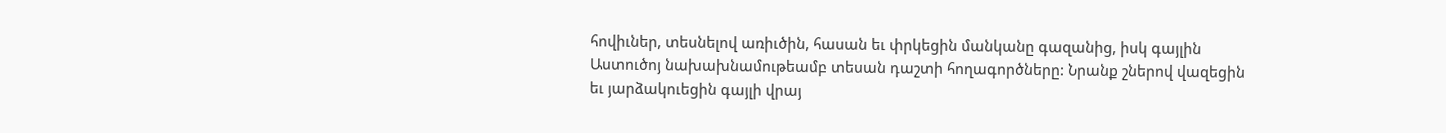հովիւներ, տեսնելով առիւծին, հասան եւ փրկեցին մանկանը գազանից, իսկ գայլին Աստուծոյ նախախնամութեամբ տեսան դաշտի հողագործները: Նրանք շներով վազեցին եւ յարձակուեցին գայլի վրայ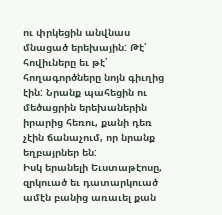ու փրկեցին անվնաս մնացած երեխային: Թէ՛ հովիւները եւ թէ՛ հողագործները նոյն գիւղից էին: Նրանք պահեցին ու մեծացրին երեխաներին իրարից հեռու, քանի դեռ չէին ճանաչում, որ նրանք եղբայրներ են:
Իսկ երանելի Եւստաթէոսը, զրկուած եւ դատարկուած ամէն բանից առաւել քան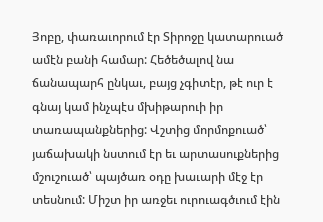Յոբը, փառաւորում էր Տիրոջը կատարուած ամէն բանի համար: Հեծեծալով նա ճանապարհ ընկաւ, բայց չգիտէր, թէ ուր է գնայ կամ ինչպէս մխիթարուի իր տառապանքներից: Վշտից մորմոքուած՝ յաճախակի նստում էր եւ արտասուքներից մշուշուած՝ պայծառ օդը խաւարի մէջ էր տեսնում: Միշտ իր առջեւ ուրուագծւում էին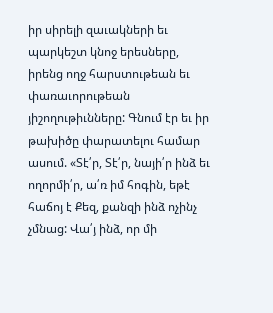իր սիրելի զաւակների եւ պարկեշտ կնոջ երեսները, իրենց ողջ հարստութեան եւ փառաւորութեան յիշողութիւնները: Գնում էր եւ իր թախիծը փարատելու համար ասում. «Տէ՛ր, Տէ՛ր, նայի՛ր ինձ եւ ողորմի՛ր, ա՛ռ իմ հոգին, եթէ հաճոյ է Քեզ, քանզի ինձ ոչինչ չմնաց: Վա՛յ ինձ, որ մի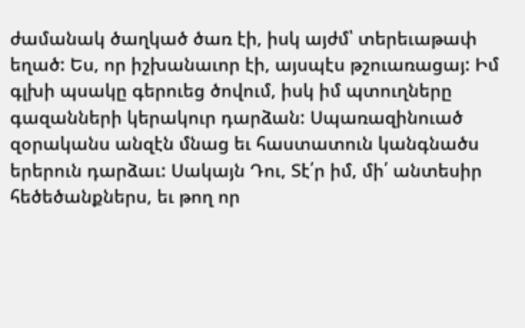ժամանակ ծաղկած ծառ էի, իսկ այժմ՝ տերեւաթափ եղած: Ես, որ իշխանաւոր էի, այսպէս թշուառացայ: Իմ գլխի պսակը գերուեց ծովում, իսկ իմ պտուղները գազանների կերակուր դարձան: Սպառազինուած զօրականս անզէն մնաց եւ հաստատուն կանգնածս երերուն դարձաւ: Սակայն Դու, Տէ՛ր իմ, մի՛ անտեսիր հեծեծանքներս, եւ թող որ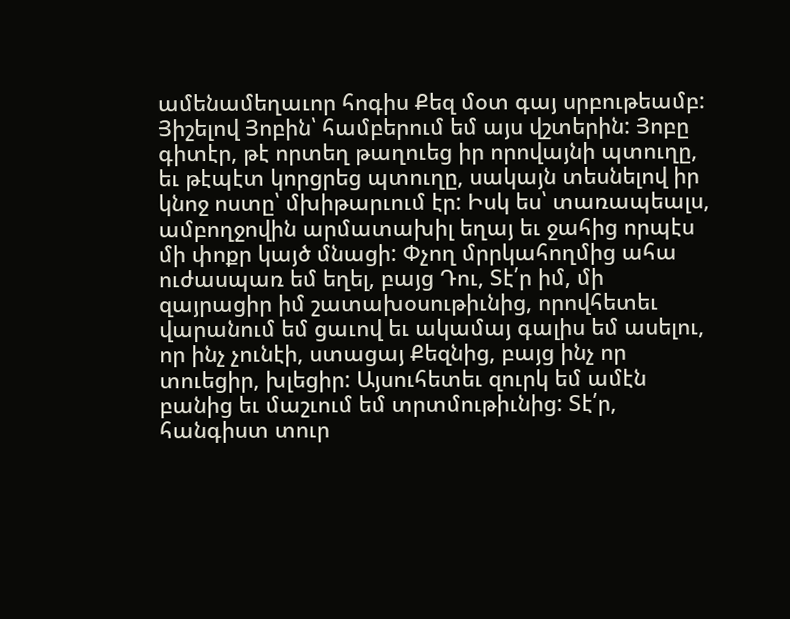ամենամեղաւոր հոգիս Քեզ մօտ գայ սրբութեամբ: Յիշելով Յոբին՝ համբերում եմ այս վշտերին: Յոբը գիտէր, թէ որտեղ թաղուեց իր որովայնի պտուղը, եւ թէպէտ կորցրեց պտուղը, սակայն տեսնելով իր կնոջ ոստը՝ մխիթարւում էր: Իսկ ես՝ տառապեալս, ամբողջովին արմատախիլ եղայ եւ ջահից որպէս մի փոքր կայծ մնացի: Փչող մրրկահողմից ահա ուժասպառ եմ եղել, բայց Դու, Տէ՛ր իմ, մի զայրացիր իմ շատախօսութիւնից, որովհետեւ վարանում եմ ցաւով եւ ակամայ գալիս եմ ասելու, որ ինչ չունէի, ստացայ Քեզնից, բայց ինչ որ տուեցիր, խլեցիր: Այսուհետեւ զուրկ եմ ամէն բանից եւ մաշւում եմ տրտմութիւնից: Տէ՛ր, հանգիստ տուր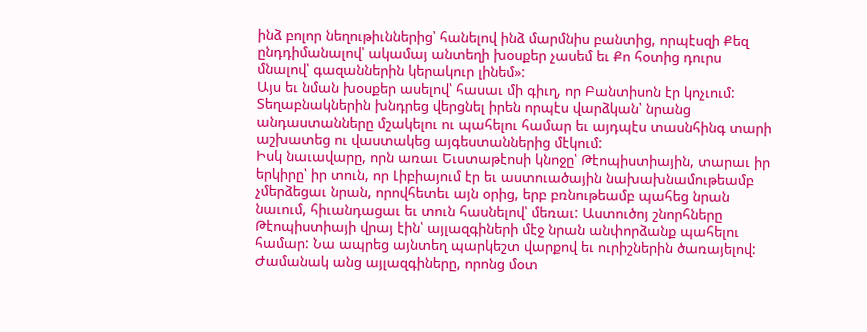ինձ բոլոր նեղութիւններից՝ հանելով ինձ մարմնիս բանտից, որպէսզի Քեզ ընդդիմանալով՝ ակամայ անտեղի խօսքեր չասեմ եւ Քո հօտից դուրս մնալով՝ գազաններին կերակուր լինեմ»:
Այս եւ նման խօսքեր ասելով՝ հասաւ մի գիւղ, որ Բանտիսոն էր կոչւում: Տեղաբնակներին խնդրեց վերցնել իրեն որպէս վարձկան՝ նրանց անդաստանները մշակելու ու պահելու համար եւ այդպէս տասնհինգ տարի աշխատեց ու վաստակեց այգեստաններից մէկում:
Իսկ նաւավարը, որն առաւ Եւստաթէոսի կնոջը՝ Թէոպիստիային, տարաւ իր երկիրը՝ իր տուն, որ Լիբիայում էր եւ աստուածային նախախնամութեամբ չմերձեցաւ նրան, որովհետեւ այն օրից, երբ բռնութեամբ պահեց նրան նաւում, հիւանդացաւ եւ տուն հասնելով՝ մեռաւ: Աստուծոյ շնորհները Թէոպիստիայի վրայ էին՝ այլազգիների մէջ նրան անփորձանք պահելու համար: Նա ապրեց այնտեղ պարկեշտ վարքով եւ ուրիշներին ծառայելով:
Ժամանակ անց այլազգիները, որոնց մօտ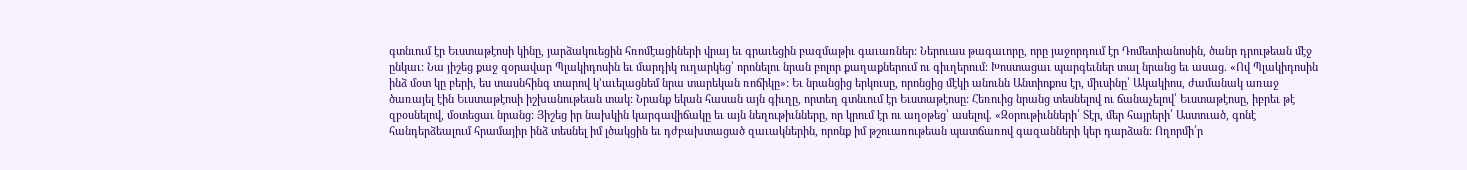գտնւում էր Եւստաթէոսի կինը, յարձակուեցին հռոմէացիների վրայ եւ գրաւեցին բազմաթիւ գաւառներ: Ներուաս թագաւորը, որը յաջորդում էր Դոմետիանոսին, ծանր դրութեան մէջ ընկաւ: Նա յիշեց քաջ զօրավար Պլակիդոսին եւ մարդիկ ուղարկեց՝ որոնելու նրան բոլոր քաղաքներում ու գիւղերում: Խոստացաւ պարգեւներ տալ նրանց եւ ասաց. «Ով Պլակիդոսին ինձ մօտ կը բերի, ես տասնհինգ տարով կ՚աւելացնեմ նրա տարեկան ռոճիկը»: Եւ նրանցից երկուսը, որոնցից մէկի անունն Անտիոքոս էր, միւսինը՝ Ակակիոս, ժամանակ առաջ ծառայել էին Եւստաթէոսի իշխանութեան տակ: Նրանք եկան հասան այն գիւղը, որտեղ գտնւում էր Եւստաթէոսը: Հեռուից նրանց տեսնելով ու ճանաչելով՝ Եւստաթէոսը, իբրեւ թէ զբօսնելով, մօտեցաւ նրանց: Յիշեց իր նախկին կարգավիճակը եւ այն նեղութիւնները, որ կրում էր ու աղօթեց՝ ասելով. «Զօրութիւնների՛ Տէր, մեր հայրերի՛ Աստուած, գոնէ հանդերձեալում հրամայիր ինձ տեսնել իմ լծակցին եւ դժբախտացած զաւակներին, որոնք իմ թշուառութեան պատճառով գազանների կեր դարձան: Ողորմի՛ր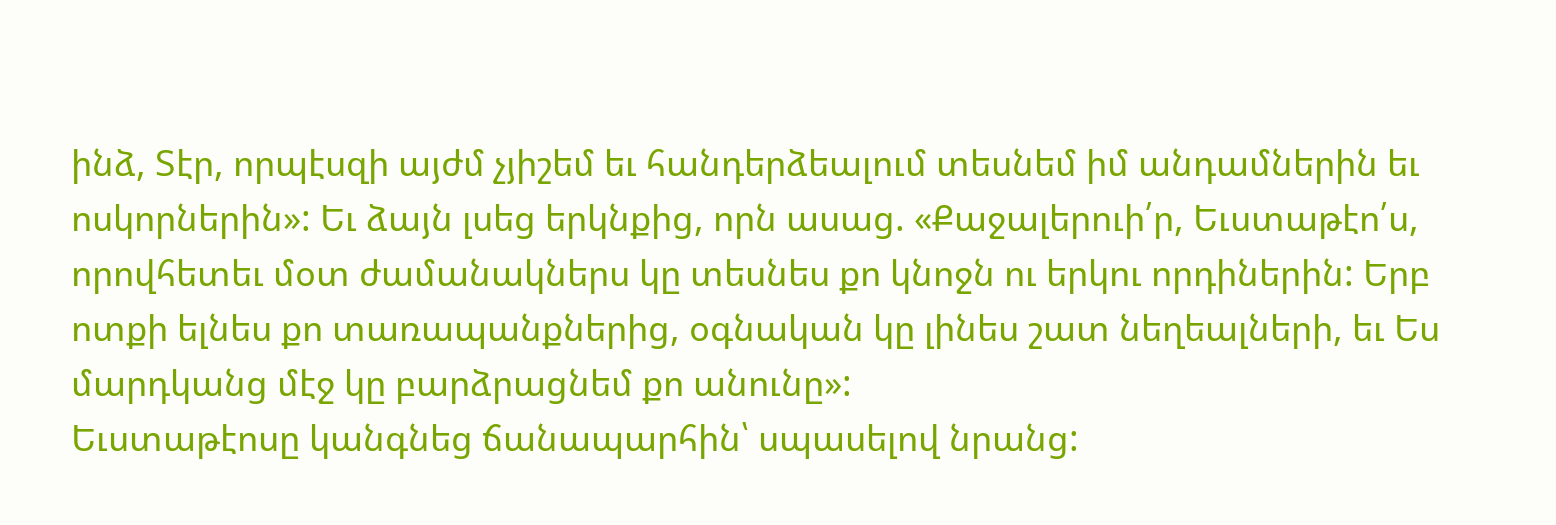ինձ, Տէր, որպէսզի այժմ չյիշեմ եւ հանդերձեալում տեսնեմ իմ անդամներին եւ ոսկորներին»: Եւ ձայն լսեց երկնքից, որն ասաց. «Քաջալերուի՛ր, Եւստաթէո՛ս, որովհետեւ մօտ ժամանակներս կը տեսնես քո կնոջն ու երկու որդիներին: Երբ ոտքի ելնես քո տառապանքներից, օգնական կը լինես շատ նեղեալների, եւ Ես մարդկանց մէջ կը բարձրացնեմ քո անունը»:
Եւստաթէոսը կանգնեց ճանապարհին՝ սպասելով նրանց: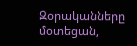Զօրականները մօտեցան,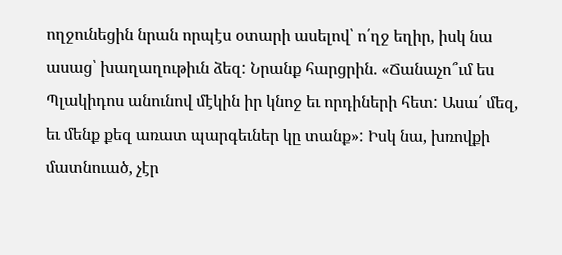ողջունեցին նրան որպէս օտարի ասելով՝ ո՛ղջ եղիր, իսկ նա ասաց՝ խաղաղութիւն ձեզ: Նրանք հարցրին. «Ճանաչո՞ւմ ես Պլակիդոս անունով մէկին իր կնոջ եւ որդիների հետ: Ասա՛ մեզ, եւ մենք քեզ առատ պարգեւներ կը տանք»: Իսկ նա, խռովքի մատնուած, չէր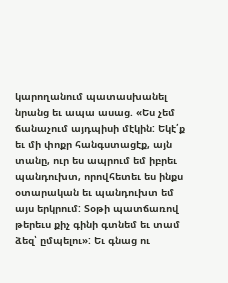կարողանում պատասխանել նրանց եւ ապա ասաց. «Ես չեմ ճանաչում այդպիսի մէկին: Եկէ՛ք եւ մի փոքր հանգստացէք, այն տանը, ուր ես ապրում եմ իբրեւ պանդուխտ, որովհետեւ ես ինքս օտարական եւ պանդուխտ եմ այս երկրում: Տօթի պատճառով թերեւս քիչ գինի գտնեմ եւ տամ ձեզ՝ ըմպելու»: Եւ գնաց ու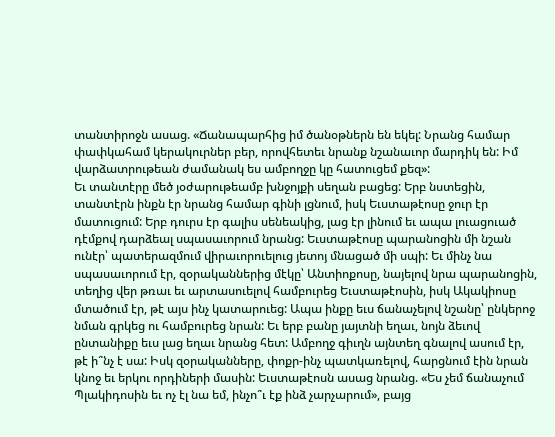տանտիրոջն ասաց. «Ճանապարհից իմ ծանօթներն են եկել: Նրանց համար փափկահամ կերակուրներ բեր, որովհետեւ նրանք նշանաւոր մարդիկ են: Իմ վարձատրութեան ժամանակ ես ամբողջը կը հատուցեմ քեզ»:
Եւ տանտէրը մեծ յօժարութեամբ խնջոյքի սեղան բացեց: Երբ նստեցին, տանտէրն ինքն էր նրանց համար գինի լցնում, իսկ Եւստաթէոսը ջուր էր մատուցում: Երբ դուրս էր գալիս սենեակից, լաց էր լինում եւ ապա լուացուած դէմքով դարձեալ սպասաւորում նրանց: Եւստաթէոսը պարանոցին մի նշան ունէր՝ պատերազմում վիրաւորուելուց յետոյ մնացած մի սպի: Եւ մինչ նա սպասաւորում էր, զօրականներից մէկը՝ Անտիոքոսը, նայելով նրա պարանոցին, տեղից վեր թռաւ եւ արտասուելով համբուրեց Եւստաթէոսին, իսկ Ակակիոսը մտածում էր, թէ այս ինչ կատարուեց: Ապա ինքը եւս ճանաչելով նշանը՝ ընկերոջ նման գրկեց ու համբուրեց նրան: Եւ երբ բանը յայտնի եղաւ, նոյն ձեւով ընտանիքը եւս լաց եղաւ նրանց հետ: Ամբողջ գիւղն այնտեղ գնալով ասում էր, թէ ի՞նչ է սա: Իսկ զօրականները, փոքր-ինչ պատկառելով, հարցնում էին նրան կնոջ եւ երկու որդիների մասին: Եւստաթէոսն ասաց նրանց. «Ես չեմ ճանաչում Պլակիդոսին եւ ոչ էլ նա եմ, ինչո՞ւ էք ինձ չարչարում», բայց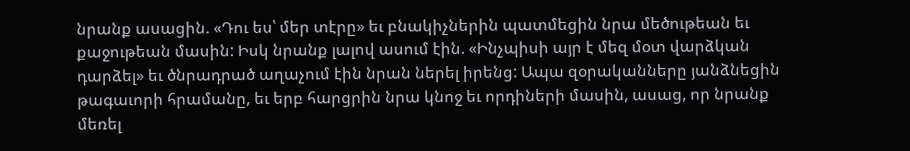նրանք ասացին. «Դու ես՝ մեր տէրը» եւ բնակիչներին պատմեցին նրա մեծութեան եւ քաջութեան մասին: Իսկ նրանք լալով ասում էին. «Ինչպիսի այր է մեզ մօտ վարձկան դարձել» եւ ծնրադրած աղաչում էին նրան ներել իրենց: Ապա զօրականները յանձնեցին թագաւորի հրամանը, եւ երբ հարցրին նրա կնոջ եւ որդիների մասին, ասաց, որ նրանք մեռել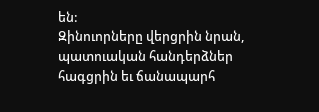են:
Զինուորները վերցրին նրան, պատուական հանդերձներ հագցրին եւ ճանապարհ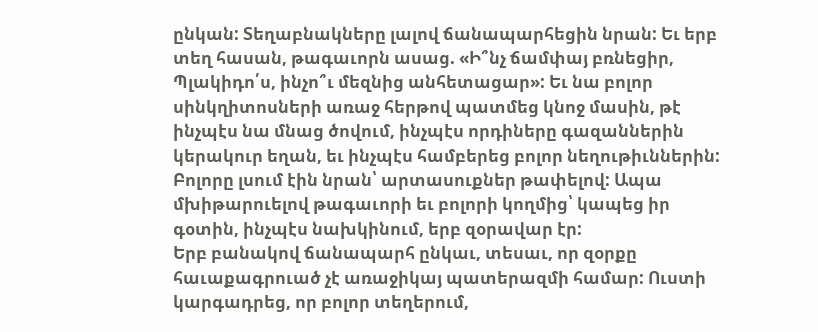ընկան: Տեղաբնակները լալով ճանապարհեցին նրան: Եւ երբ տեղ հասան, թագաւորն ասաց. «Ի՞նչ ճամփայ բռնեցիր, Պլակիդո՛ս, ինչո՞ւ մեզնից անհետացար»: Եւ նա բոլոր սինկղիտոսների առաջ հերթով պատմեց կնոջ մասին, թէ ինչպէս նա մնաց ծովում, ինչպէս որդիները գազաններին կերակուր եղան, եւ ինչպէս համբերեց բոլոր նեղութիւններին: Բոլորը լսում էին նրան՝ արտասուքներ թափելով: Ապա մխիթարուելով թագաւորի եւ բոլորի կողմից՝ կապեց իր գօտին, ինչպէս նախկինում, երբ զօրավար էր:
Երբ բանակով ճանապարհ ընկաւ, տեսաւ, որ զօրքը հաւաքագրուած չէ առաջիկայ պատերազմի համար: Ուստի կարգադրեց, որ բոլոր տեղերում,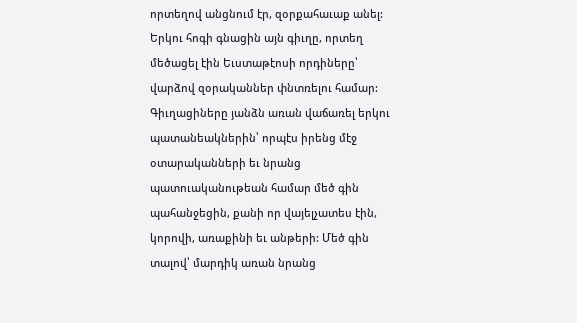որտեղով անցնում էր, զօրքահաւաք անել: Երկու հոգի գնացին այն գիւղը, որտեղ մեծացել էին Եւստաթէոսի որդիները՝ վարձով զօրականներ փնտռելու համար: Գիւղացիները յանձն առան վաճառել երկու պատանեակներին՝ որպէս իրենց մէջ օտարականների եւ նրանց պատուականութեան համար մեծ գին պահանջեցին, քանի որ վայելչատես էին, կորովի, առաքինի եւ անթերի: Մեծ գին տալով՝ մարդիկ առան նրանց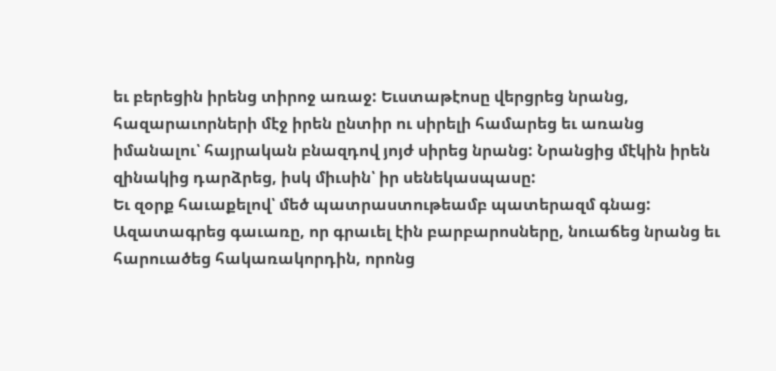եւ բերեցին իրենց տիրոջ առաջ: Եւստաթէոսը վերցրեց նրանց, հազարաւորների մէջ իրեն ընտիր ու սիրելի համարեց եւ առանց իմանալու՝ հայրական բնազդով յոյժ սիրեց նրանց: Նրանցից մէկին իրեն զինակից դարձրեց, իսկ միւսին՝ իր սենեկասպասը:
Եւ զօրք հաւաքելով՝ մեծ պատրաստութեամբ պատերազմ գնաց: Ազատագրեց գաւառը, որ գրաւել էին բարբարոսները, նուաճեց նրանց եւ հարուածեց հակառակորդին, որոնց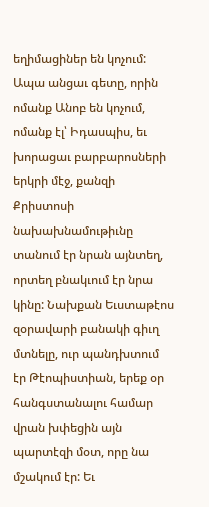եղիմացիներ են կոչում: Ապա անցաւ գետը, որին ոմանք Անոբ են կոչում, ոմանք էլ՝ Իդասպիս, եւ խորացաւ բարբարոսների երկրի մէջ, քանզի Քրիստոսի նախախնամութիւնը տանում էր նրան այնտեղ, որտեղ բնակւում էր նրա կինը: Նախքան Եւստաթէոս զօրավարի բանակի գիւղ մտնելը, ուր պանդխտում էր Թէոպիստիան, երեք օր հանգստանալու համար վրան խփեցին այն պարտէզի մօտ, որը նա մշակում էր: Եւ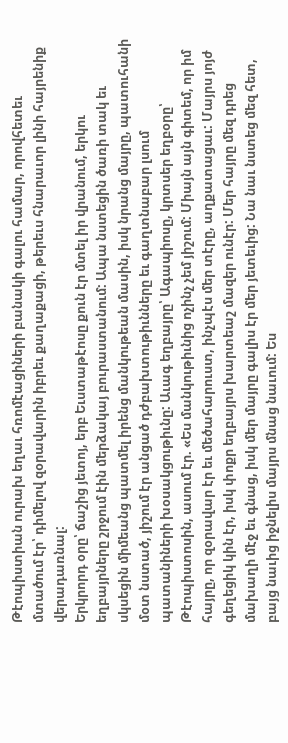Թէոպիստիան ուրախ եղաւ հռոմէացիների բանակի գալու համար, որովհետեւ մտածում էր՝ դիմելով զօրավարին իբրեւ քաղաքացի, թերեւս հնարաւոր լինի հայրենիք վերադառնալ:
Երկրորդ օրը՝ ճաշից յետոյ, երբ Եւստաթէոսը քուն էր մտել իր վրանում, երկու եղբայրները շրջում էին մերձակայ բուրաստանում: Ապա նստեցին ծառի տակ եւ սկսեցին միմեանց պատմել իրենց մանկութեան մասին, իսկ նրանց մայրը, պատուհանի մօտ նստած, յիշում էր անցած դժբախտութիւնները եւ գաղտնաբար լսում պատանիների խօսակցութիւնը: Աւագ եղբայրը՝ Ագապիոսը, կրտսեր եղբօրը՝ Թէոպիստոսին, ասում էր. «Ես մանկութիւնից ոչինչ չեմ յիշում: Միայն այն գիտեմ, որ իմ հայրը, որ զօրավար էր եւ մեծահարուստ, ինչպէս մեր տէրը, աղքատացաւ: Մայրս յոյժ գեղեցիկ կին էր, իսկ փոքր եղբայրս խարտեաշ մազեր ունէր: Մեր հայրը մեզ դրեց մախաղի մէջ եւ գնաց, իսկ մեր մայրը գալիս էր մեր յետեւից: Նա նաւ նստեց մեզ հետ, բայց նաւից իջնելիս մայրս մնաց նաւում: Ես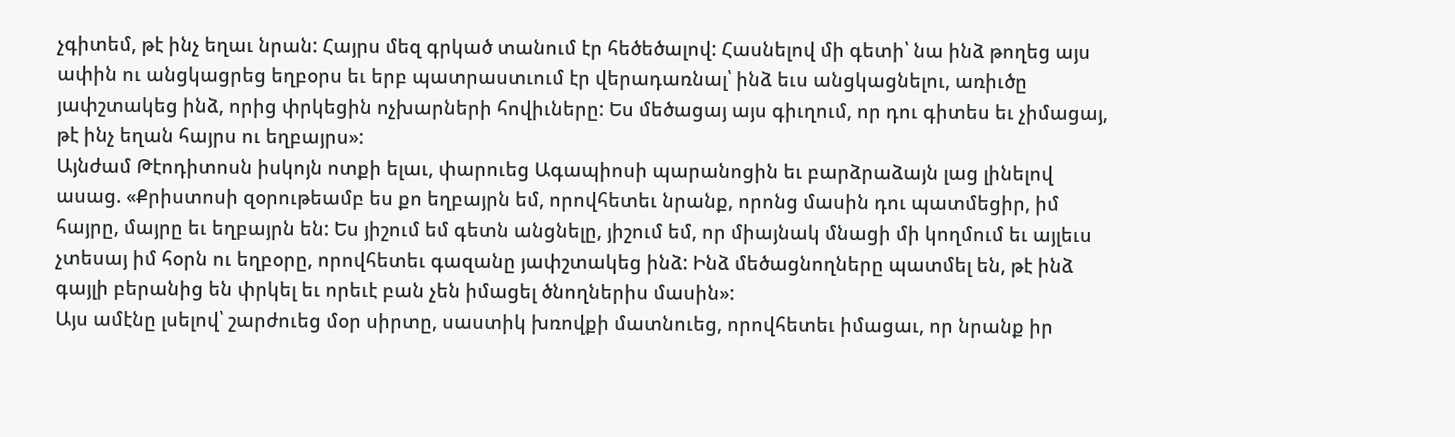չգիտեմ, թէ ինչ եղաւ նրան: Հայրս մեզ գրկած տանում էր հեծեծալով: Հասնելով մի գետի՝ նա ինձ թողեց այս ափին ու անցկացրեց եղբօրս եւ երբ պատրաստւում էր վերադառնալ՝ ինձ եւս անցկացնելու, առիւծը յափշտակեց ինձ, որից փրկեցին ոչխարների հովիւները: Ես մեծացայ այս գիւղում, որ դու գիտես եւ չիմացայ, թէ ինչ եղան հայրս ու եղբայրս»:
Այնժամ Թէոդիտոսն իսկոյն ոտքի ելաւ, փարուեց Ագապիոսի պարանոցին եւ բարձրաձայն լաց լինելով ասաց. «Քրիստոսի զօրութեամբ ես քո եղբայրն եմ, որովհետեւ նրանք, որոնց մասին դու պատմեցիր, իմ հայրը, մայրը եւ եղբայրն են: Ես յիշում եմ գետն անցնելը, յիշում եմ, որ միայնակ մնացի մի կողմում եւ այլեւս չտեսայ իմ հօրն ու եղբօրը, որովհետեւ գազանը յափշտակեց ինձ: Ինձ մեծացնողները պատմել են, թէ ինձ գայլի բերանից են փրկել եւ որեւէ բան չեն իմացել ծնողներիս մասին»:
Այս ամէնը լսելով՝ շարժուեց մօր սիրտը, սաստիկ խռովքի մատնուեց, որովհետեւ իմացաւ, որ նրանք իր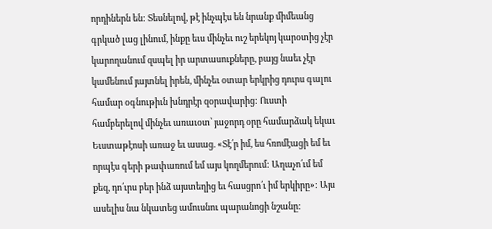որդիներն են: Տեսնելով, թէ ինչպէս են նրանք միմեանց գրկած լաց լինում, ինքը եւս մինչեւ ուշ երեկոյ կարօտից չէր կարողանում զսպել իր արտասուքները, բայց նաեւ չէր կամենում յայտնել իրեն, մինչեւ օտար երկրից դուրս գալու համար օգնութիւն խնդրէր զօրավարից: Ուստի համբերելով մինչեւ առաւօտ՝ յաջորդ օրը համարձակ եկաւ Եւստաթէոսի առաջ եւ ասաց. «Տէ՛ր իմ, ես հռոմէացի եմ եւ որպէս գերի թափառում եմ այս կողմերում: Աղաչո՛ւմ եմ քեզ, դո՛ւրս բեր ինձ այստեղից եւ հասցրո՛ւ իմ երկիրը»: Այս ասելիս նա նկատեց ամուսնու պարանոցի նշանը: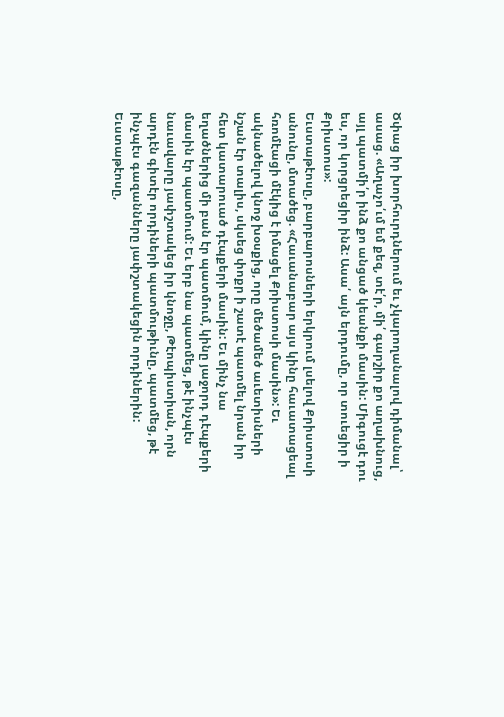Ծփաց իր խորհուրդներում եւ չկարողանալով դիմանալ՝ ասաց. «Աղաչո՛ւմ եմ քեզ, տէ՛ր, մի՛ գարշիր քո աղախնուց, այլ պատմի՛ր ինձ քո անցած կեանքի մասին: Միգուցէ դու ես, որ կորցրեցիր ինձ: Ասա՛ այն երդումը, որ տուեցիր ի Քրիստոս»:
Եւստաթէոսը, բարբարոսների երկրում լսելով Քրիստոսի անունը, մտածեց. «Հաւանաբար այս կինը հաւատացեալ հռոմէացի մէկից է իմացել Քրիստոսի մասին»: Եւ ակնածելով կնոջ խօսքից, որը մեծամեծ աւետիսների նշան էր տալիս, սկսեց փոքր ի շատէ պատմել նրան իր հետ կատարուած դէպքերի մասին: Եւ մինչ նա եղածներից մի բան էր պատմում, կինը յաջորդ դէպքերի մասին էր պատմում: Եւ երբ նա պատմեց, թէ ինչպէս նաւավարը յափշտակեց իր կնոջը, Թէոպիստիան, որն արդէն գիտէր որդիների պատմութիւնը, պատմեց, թէ ինչպէս գազանները յափշտակեցին որդիներին: Եւստաթէոսը,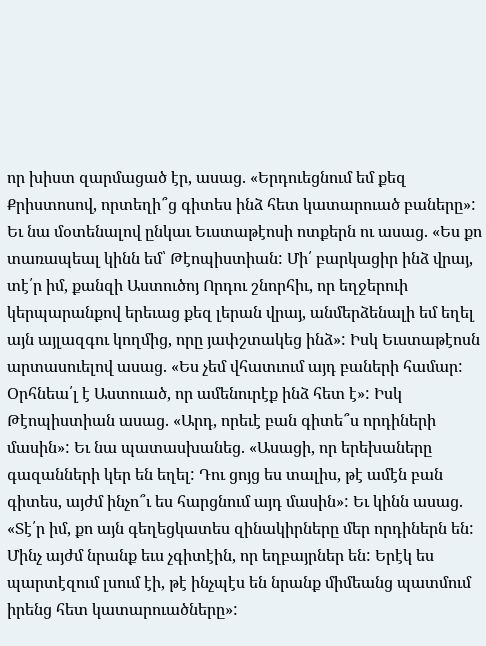որ խիստ զարմացած էր, ասաց. «Երդուեցնում եմ քեզ Քրիստոսով, որտեղի՞ց գիտես ինձ հետ կատարուած բաները»: Եւ նա մօտենալով ընկաւ Եւստաթէոսի ոտքերն ու ասաց. «Ես քո տառապեալ կինն եմ՝ Թէոպիստիան: Մի՛ բարկացիր ինձ վրայ, տէ՛ր իմ, քանզի Աստուծոյ Որդու շնորհիւ, որ եղջերուի կերպարանքով երեւաց քեզ լերան վրայ, անմերձենալի եմ եղել այն այլազգու կողմից, որը յափշտակեց ինձ»: Իսկ Եւստաթէոսն արտասուելով ասաց. «Ես չեմ վհատւում այդ բաների համար: Օրհնեա՛լ է Աստուած, որ ամենուրէք ինձ հետ է»: Իսկ Թէոպիստիան ասաց. «Արդ, որեւէ բան գիտե՞ս որդիների մասին»: Եւ նա պատասխանեց. «Ասացի, որ երեխաները գազանների կեր են եղել: Դու ցոյց ես տալիս, թէ ամէն բան գիտես, այժմ ինչո՞ւ ես հարցնում այդ մասին»: Եւ կինն ասաց. «Տէ՛ր իմ, քո այն գեղեցկատես զինակիրները մեր որդիներն են: Մինչ այժմ նրանք եւս չգիտէին, որ եղբայրներ են: Երէկ ես պարտէզում լսում էի, թէ ինչպէս են նրանք միմեանց պատմում իրենց հետ կատարուածները»: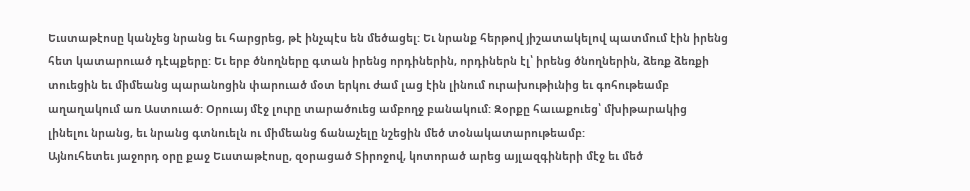Եւստաթէոսը կանչեց նրանց եւ հարցրեց, թէ ինչպէս են մեծացել: Եւ նրանք հերթով յիշատակելով պատմում էին իրենց հետ կատարուած դէպքերը: Եւ երբ ծնողները գտան իրենց որդիներին, որդիներն էլ՝ իրենց ծնողներին, ձեռք ձեռքի տուեցին եւ միմեանց պարանոցին փարուած մօտ երկու ժամ լաց էին լինում ուրախութիւնից եւ գոհութեամբ աղաղակում առ Աստուած: Օրուայ մէջ լուրը տարածուեց ամբողջ բանակում: Զօրքը հաւաքուեց՝ մխիթարակից լինելու նրանց, եւ նրանց գտնուելն ու միմեանց ճանաչելը նշեցին մեծ տօնակատարութեամբ:
Այնուհետեւ յաջորդ օրը քաջ Եւստաթէոսը, զօրացած Տիրոջով, կոտորած արեց այլազգիների մէջ եւ մեծ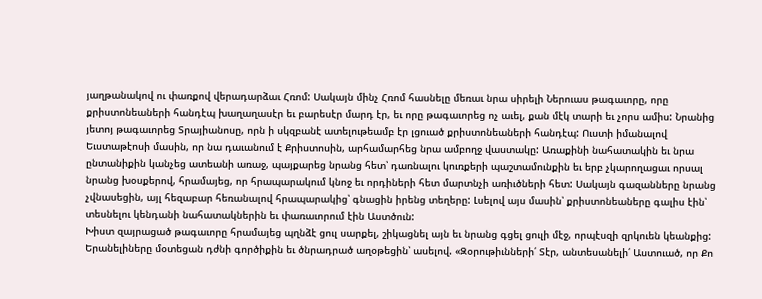յաղթանակով ու փառքով վերադարձաւ Հռոմ: Սակայն մինչ Հռոմ հասնելը մեռաւ նրա սիրելի Ներուաս թագաւորը, որը քրիստոնեաների հանդէպ խաղաղասէր եւ բարեսէր մարդ էր, եւ որը թագաւորեց ոչ աւել, քան մէկ տարի եւ չորս ամիս: Նրանից յետոյ թագաւորեց Տրայիանոսը, որն ի սկզբանէ ատելութեամբ էր լցուած քրիստոնեաների հանդէպ: Ուստի իմանալով Եւստաթէոսի մասին, որ նա դաւանում է Քրիստոսին, արհամարհեց նրա ամբողջ վաստակը: Առաքինի նահատակին եւ նրա ընտանիքին կանչեց ատեանի առաջ, պայքարեց նրանց հետ՝ դառնալու կուռքերի պաշտամունքին եւ երբ չկարողացաւ որսալ նրանց խօսքերով, հրամայեց, որ հրապարակում կնոջ եւ որդիների հետ մարտնչի առիւծների հետ: Սակայն գազանները նրանց չվնասեցին, այլ հեզաբար հեռանալով հրապարակից՝ գնացին իրենց տեղերը: Լսելով այս մասին՝ քրիստոնեաները գալիս էին՝ տեսնելու կենդանի նահատակներին եւ փառաւորում էին Աստծուն:
Խիստ զայրացած թագաւորը հրամայեց պղնձէ ցուլ սարքել, շիկացնել այն եւ նրանց գցել ցուլի մէջ, որպէսզի զրկուեն կեանքից: Երանելիները մօտեցան դժնի գործիքին եւ ծնրադրած աղօթեցին՝ ասելով. «Զօրութիւնների՛ Տէր, անտեսանելի՛ Աստուած, որ Քո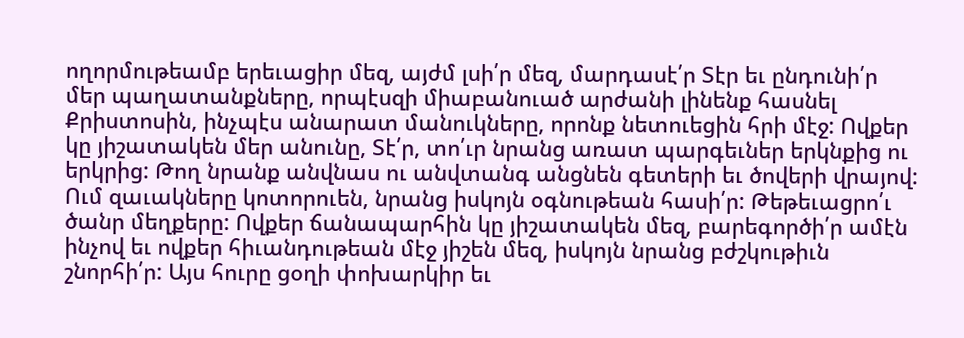ողորմութեամբ երեւացիր մեզ, այժմ լսի՛ր մեզ, մարդասէ՛ր Տէր եւ ընդունի՛ր մեր պաղատանքները, որպէսզի միաբանուած արժանի լինենք հասնել Քրիստոսին, ինչպէս անարատ մանուկները, որոնք նետուեցին հրի մէջ: Ովքեր կը յիշատակեն մեր անունը, Տէ՛ր, տո՛ւր նրանց առատ պարգեւներ երկնքից ու երկրից: Թող նրանք անվնաս ու անվտանգ անցնեն գետերի եւ ծովերի վրայով: Ում զաւակները կոտորուեն, նրանց իսկոյն օգնութեան հասի՛ր: Թեթեւացրո՛ւ ծանր մեղքերը: Ովքեր ճանապարհին կը յիշատակեն մեզ, բարեգործի՛ր ամէն ինչով եւ ովքեր հիւանդութեան մէջ յիշեն մեզ, իսկոյն նրանց բժշկութիւն շնորհի՛ր: Այս հուրը ցօղի փոխարկիր եւ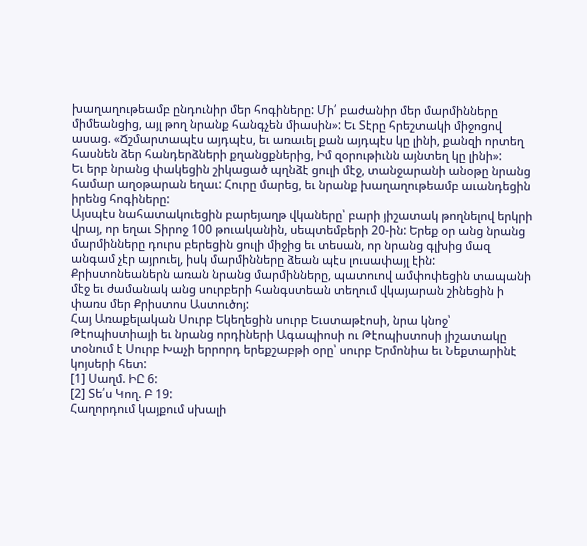խաղաղութեամբ ընդունիր մեր հոգիները: Մի՛ բաժանիր մեր մարմինները միմեանցից, այլ թող նրանք հանգչեն միասին»: Եւ Տէրը հրեշտակի միջոցով ասաց. «Ճշմարտապէս այդպէս, եւ առաւել քան այդպէս կը լինի, քանզի որտեղ հասնեն ձեր հանդերձների քղանցքներից, Իմ զօրութիւնն այնտեղ կը լինի»:
Եւ երբ նրանց փակեցին շիկացած պղնձէ ցուլի մէջ, տանջարանի անօթը նրանց համար աղօթարան եղաւ: Հուրը մարեց, եւ նրանք խաղաղութեամբ աւանդեցին իրենց հոգիները:
Այսպէս նահատակուեցին բարեյաղթ վկաները՝ բարի յիշատակ թողնելով երկրի վրայ, որ եղաւ Տիրոջ 100 թուականին, սեպտեմբերի 20-ին: Երեք օր անց նրանց մարմինները դուրս բերեցին ցուլի միջից եւ տեսան, որ նրանց գլխից մազ անգամ չէր այրուել, իսկ մարմինները ձեան պէս լուսափայլ էին: Քրիստոնեաներն առան նրանց մարմինները, պատուով ամփոփեցին տապանի մէջ եւ ժամանակ անց սուրբերի հանգստեան տեղում վկայարան շինեցին ի փառս մեր Քրիստոս Աստուծոյ:
Հայ Առաքելական Սուրբ Եկեղեցին սուրբ Եւստաթէոսի, նրա կնոջ՝ Թէոպիստիայի եւ նրանց որդիների Ագապիոսի ու Թէոպիստոսի յիշատակը տօնում է Սուրբ Խաչի երրորդ երեքշաբթի օրը՝ սուրբ Երմոնիա եւ Նեքտարինէ կոյսերի հետ:
[1] Սաղմ. ԻԸ 6:
[2] Տե՛ս Կող. Բ 19:
Հաղորդում կայքում սխալի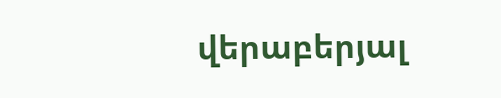վերաբերյալ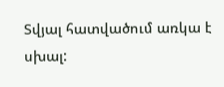Տվյալ հատվածում առկա է սխալ: